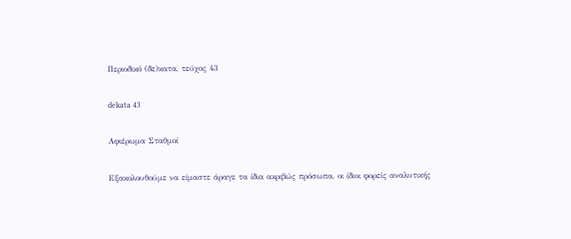Περιοδικό (δε)κατα, τεύχος 43

dekata 43

Αφιέρωμα Σταθμοί

Εξακολουθούμε να είμαστε άραγε τα ίδια ακριβώς πρόσωπα, οι ίδιοι φορείς αναλυτικής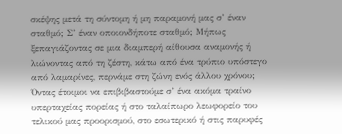σκέψης μετά τη σύντομη ή μη παραμονή μας σ’ έναν σταθμό; Σ’ έναν οποιονδήποτε σταθμό; Μήπως ξεπαγιάζοντας σε μια διαμπερή αίθουσα αναμονής ή λιώνοντας από τη ζέστη, κάτω από ένα τρύπιο υπόστεγο από λαμαρίνες, περνάμε στη ζώνη ενός άλλου χρόνου; Όντας έτοιμοι να επιβιβαστούμε σ’ ένα ακόμα τραίνο υπερταχείας πορείας ή στο ταλαίπωρο λεωφορείο του τελικού μας προορισμού, στο εσωτερικό ή στις παρυφές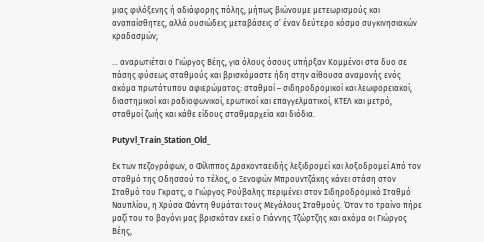μιας φιλόξενης ή αδιάφορης πόλης, μήπως βιώνουμε μετεωρισμούς και αναπαίσθητες, αλλά ουσιώδεις μεταβάσεις σ’ έναν δεύτερο κόσμο συγκινησιακών κραδασμών;

… αναρωτιέται ο Γιώργος Βέης, για όλους όσους υπήρξαν Κομμένοι στα δυο σε πάσης φύσεως σταθμούς και βρισκόμαστε ήδη στην αίθουσα αναμονής ενός ακόμα πρωτότυπου αφιερώματος: σταθμοί – σιδηροδρομικοί και λεωφορειακοί, διαστημικοί και ραδιοφωνικοί, ερωτικοί και επαγγελματικοί, ΚΤΕΛ και μετρό, σταθμοί ζωής και κάθε είδους σταθμαρχεία και διόδια.

Putyvl_Train_Station_Old_

Εκ των πεζογράφων, ο Φίλιππος Δρακονταειδής λεξιδρομεί και λοξοδρομεί Από τον σταθμό της Οδησσού το τέλος, ο Ξενοφών Μπρουντζάκης κάνει στάση στον Σταθμό του Γκρατς, ο Γιώργος Ρούβαλης περιμένει στον Σιδηροδρομικό Σταθμό Ναυπλίου, η Χρύσα Φάντη θυμάται τους Μεγάλους Σταθμούς. Όταν το τραίνο πήρε μαζί του το βαγόνι μας βρισκόταν εκεί ο Γιάννης Τζώρτζης και ακόμα οι Γιώργος Βέης,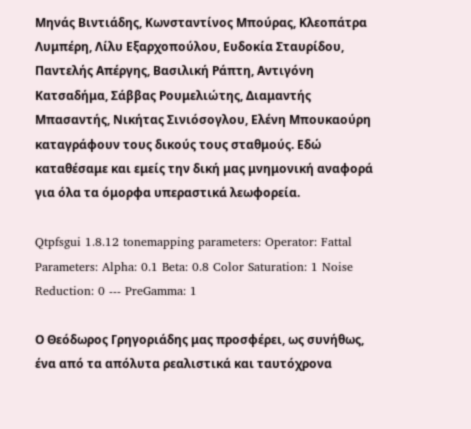Μηνάς Βιντιάδης, Κωνσταντίνος Μπούρας, Κλεοπάτρα Λυμπέρη, Λίλυ Εξαρχοπούλου, Ευδοκία Σταυρίδου, Παντελής Απέργης, Βασιλική Ράπτη, Αντιγόνη Κατσαδήμα, Σάββας Ρουμελιώτης, Διαμαντής Μπασαντής, Νικήτας Σινιόσογλου, Ελένη Μπουκαούρη καταγράφουν τους δικούς τους σταθμούς. Εδώ καταθέσαμε και εμείς την δική μας μνημονική αναφορά για όλα τα όμορφα υπεραστικά λεωφορεία.

Qtpfsgui 1.8.12 tonemapping parameters: Operator: Fattal Parameters: Alpha: 0.1 Beta: 0.8 Color Saturation: 1 Noise Reduction: 0 --- PreGamma: 1

Ο Θεόδωρος Γρηγοριάδης μας προσφέρει, ως συνήθως, ένα από τα απόλυτα ρεαλιστικά και ταυτόχρονα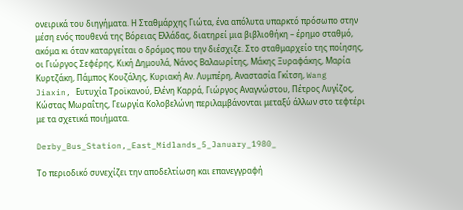ονειρικά του διηγήματα. Η Σταθμάρχης Γιώτα, ένα απόλυτα υπαρκτό πρόσωπο στην μέση ενός πουθενά της Βόρειας Ελλάδας, διατηρεί μια βιβλιοθήκη – έρημο σταθμό, ακόμα κι όταν καταργείται ο δρόμος που την διέσχιζε. Στο σταθμαρχείο της ποίησης, οι Γιώργος Σεφέρης, Κική Δημουλά, Νάνος Βαλαωρίτης, Μάκης Ξυραφάκης, Μαρία Κυρτζάκη, Πάμπος Κουζάλης, Κυριακή Αν. Λυμπέρη, Αναστασία Γκίτση, Wang Jiaxin, Ευτυχία Τροϊκανού, Ελένη Καρρά, Γιώργος Αναγνώστου, Πέτρος Λυγίζος, Κώστας Μωραΐτης, Γεωργία Κολοβελώνη περιλαμβάνονται μεταξύ άλλων στο τεφτέρι με τα σχετικά ποιήματα.

Derby_Bus_Station,_East_Midlands_5_January_1980_

Το περιοδικό συνεχίζει την αποδελτίωση και επανεγγραφή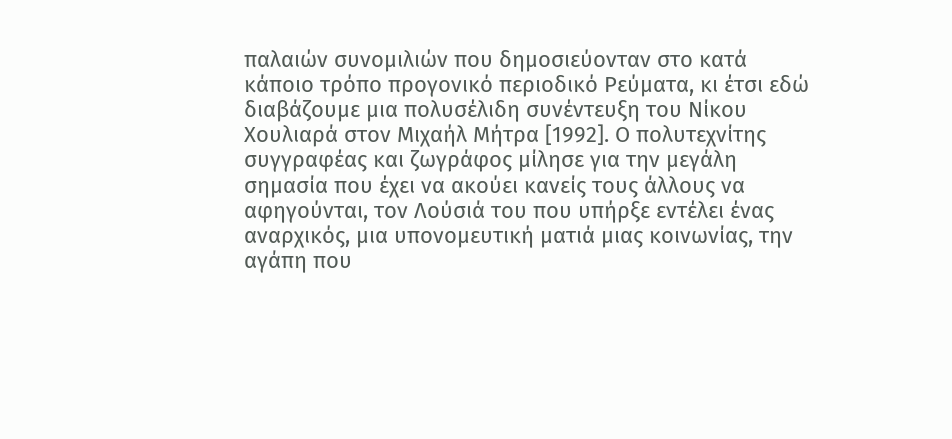παλαιών συνομιλιών που δημοσιεύονταν στο κατά κάποιο τρόπο προγονικό περιοδικό Ρεύματα, κι έτσι εδώ διαβάζουμε μια πολυσέλιδη συνέντευξη του Νίκου Χουλιαρά στον Μιχαήλ Μήτρα [1992]. Ο πολυτεχνίτης συγγραφέας και ζωγράφος μίλησε για την μεγάλη σημασία που έχει να ακούει κανείς τους άλλους να αφηγούνται, τον Λούσιά του που υπήρξε εντέλει ένας αναρχικός, μια υπονομευτική ματιά μιας κοινωνίας, την αγάπη που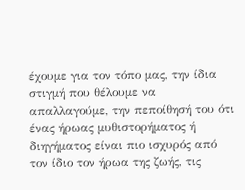έχουμε για τον τόπο μας, την ίδια στιγμή που θέλουμε να απαλλαγούμε, την πεποίθησή του ότι ένας ήρωας μυθιστορήματος ή διηγήματος είναι πιο ισχυρός από τον ίδιο τον ήρωα της ζωής, τις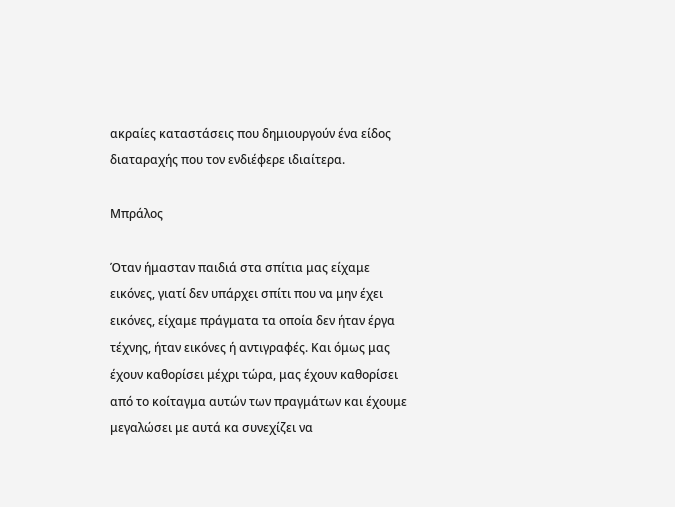ακραίες καταστάσεις που δημιουργούν ένα είδος διαταραχής που τον ενδιέφερε ιδιαίτερα.

Μπράλος

Όταν ήμασταν παιδιά στα σπίτια μας είχαμε εικόνες, γιατί δεν υπάρχει σπίτι που να μην έχει εικόνες, είχαμε πράγματα τα οποία δεν ήταν έργα τέχνης, ήταν εικόνες ή αντιγραφές. Και όμως μας έχουν καθορίσει μέχρι τώρα, μας έχουν καθορίσει από το κοίταγμα αυτών των πραγμάτων και έχουμε μεγαλώσει με αυτά κα συνεχίζει να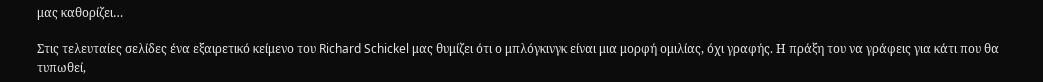μας καθορίζει…

Στις τελευταίες σελίδες ένα εξαιρετικό κείμενο του Richard Schickel μας θυμίζει ότι ο μπλόγκινγκ είναι μια μορφή ομιλίας, όχι γραφής. Η πράξη του να γράφεις για κάτι που θα τυπωθεί,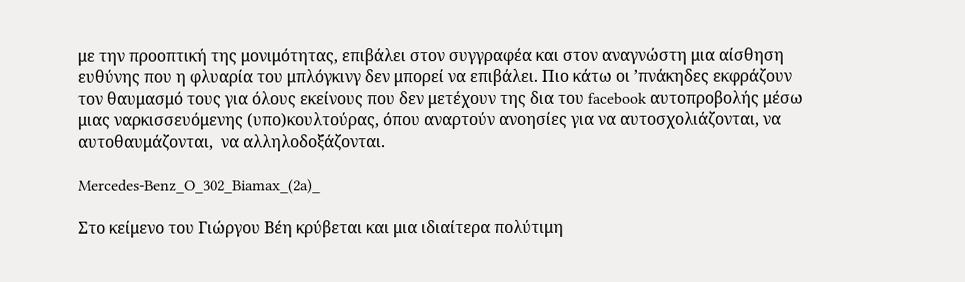με την προοπτική της μονιμότητας, επιβάλει στον συγγραφέα και στον αναγνώστη μια αίσθηση ευθύνης που η φλυαρία του μπλόγκινγ δεν μπορεί να επιβάλει. Πιο κάτω οι ’πνάκηδες εκφράζουν τον θαυμασμό τους για όλους εκείνους που δεν μετέχουν της δια του facebook αυτοπροβολής μέσω μιας ναρκισσευόμενης (υπο)κουλτούρας, όπου αναρτούν ανοησίες για να αυτοσχολιάζονται, να αυτοθαυμάζονται,  να αλληλοδοξάζονται.

Mercedes-Benz_O_302_Biamax_(2a)_

Στο κείμενο του Γιώργου Βέη κρύβεται και μια ιδιαίτερα πολύτιμη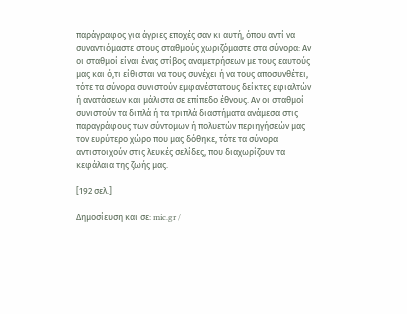παράγραφος για άγριες εποχές σαν κι αυτή, όπου αντί να συναντιόμαστε στους σταθμούς χωριζόμαστε στα σύνορα: Αν οι σταθμοί είναι ένας στίβος αναμετρήσεων με τους εαυτούς μας και ό,τι είθισται να τους συνέχει ή να τους αποσυνθέτει, τότε τα σύνορα συνιστούν εμφανέστατους δείκτες εφιαλτών ή ανατάσεων και μάλιστα σε επίπεδο έθνους. Αν οι σταθμοί συνιστούν τα διπλά ή τα τριπλά διαστήματα ανάμεσα στις παραγράφους των σύντομων ή πολυετών περιηγήσεών μας τον ευρύτερο χώρο που μας δόθηκε, τότε τα σύνορα αντιστοιχούν στις λευκές σελίδες, που διαχωρίζουν τα κεφάλαια της ζωής μας.

[192 σελ.]

Δημοσίευση και σε: mic.gr /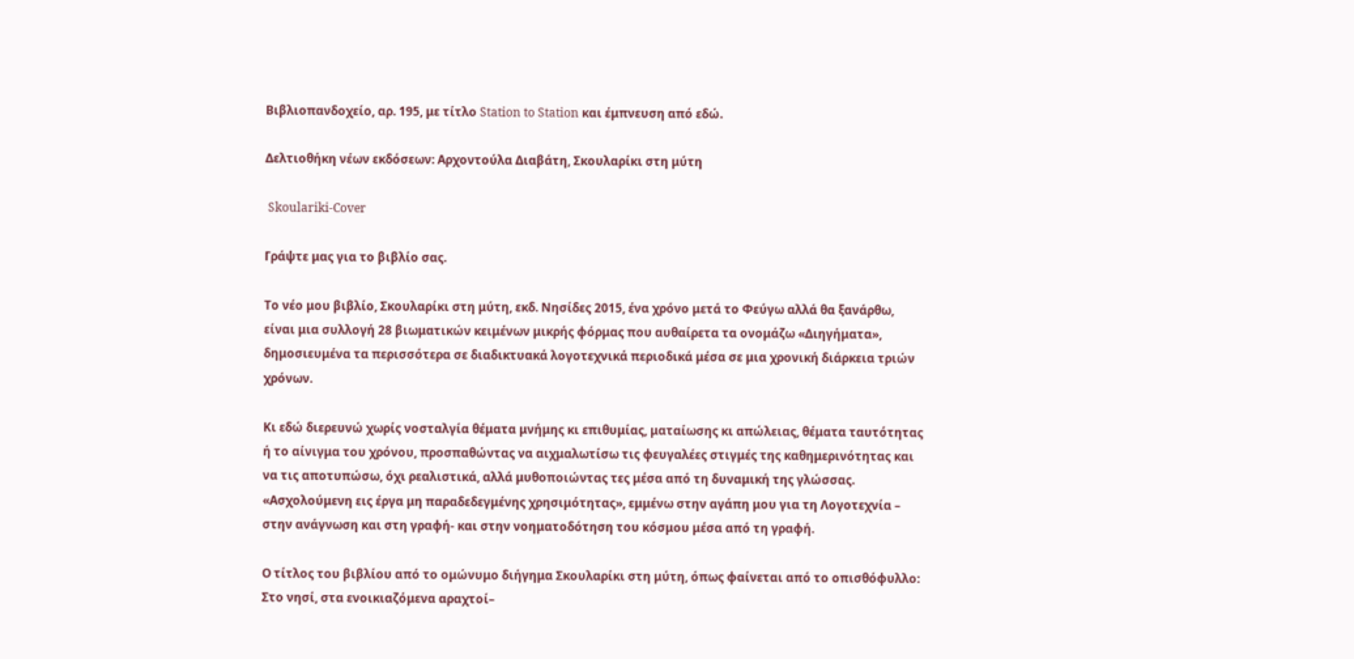Βιβλιοπανδοχείο, αρ. 195, με τίτλο Station to Station και έμπνευση από εδώ.

Δελτιοθήκη νέων εκδόσεων: Αρχοντούλα Διαβάτη, Σκουλαρίκι στη μύτη

 Skoulariki-Cover

Γράψτε μας για το βιβλίο σας.

Το νέο μου βιβλίο, Σκουλαρίκι στη μύτη, εκδ. Νησίδες 2015, ένα χρόνο μετά το Φεύγω αλλά θα ξανάρθω, είναι μια συλλογή 28 βιωματικών κειμένων μικρής φόρμας που αυθαίρετα τα ονομάζω «Διηγήματα», δημοσιευμένα τα περισσότερα σε διαδικτυακά λογοτεχνικά περιοδικά μέσα σε μια χρονική διάρκεια τριών χρόνων.

Κι εδώ διερευνώ χωρίς νοσταλγία θέματα μνήμης κι επιθυμίας, ματαίωσης κι απώλειας, θέματα ταυτότητας ή το αίνιγμα του χρόνου, προσπαθώντας να αιχμαλωτίσω τις φευγαλέες στιγμές της καθημερινότητας και να τις αποτυπώσω, όχι ρεαλιστικά, αλλά μυθοποιώντας τες μέσα από τη δυναμική της γλώσσας. «Ασχολούμενη εις έργα μη παραδεδεγμένης χρησιμότητας», εμμένω στην αγάπη μου για τη Λογοτεχνία – στην ανάγνωση και στη γραφή- και στην νοηματοδότηση του κόσμου μέσα από τη γραφή.

Ο τίτλος του βιβλίου από το ομώνυμο διήγημα Σκουλαρίκι στη μύτη, όπως φαίνεται από το οπισθόφυλλο: Στο νησί, στα ενοικιαζόμενα αραχτοί–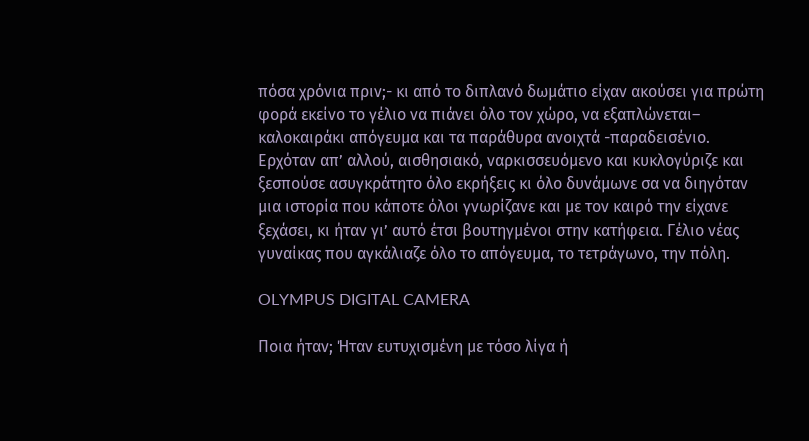πόσα χρόνια πριν;- κι από το διπλανό δωμάτιο είχαν ακούσει για πρώτη φορά εκείνο το γέλιο να πιάνει όλο τον χώρο, να εξαπλώνεται– καλοκαιράκι απόγευμα και τα παράθυρα ανοιχτά -παραδεισένιο. Ερχόταν απ’ αλλού, αισθησιακό, ναρκισσευόμενο και κυκλογύριζε και ξεσπούσε ασυγκράτητο όλο εκρήξεις κι όλο δυνάμωνε σα να διηγόταν μια ιστορία που κάποτε όλοι γνωρίζανε και με τον καιρό την είχανε ξεχάσει, κι ήταν γι’ αυτό έτσι βουτηγμένοι στην κατήφεια. Γέλιο νέας  γυναίκας που αγκάλιαζε όλο το απόγευμα, το τετράγωνο, την πόλη.

OLYMPUS DIGITAL CAMERA

Ποια ήταν; Ήταν ευτυχισμένη με τόσo λίγα ή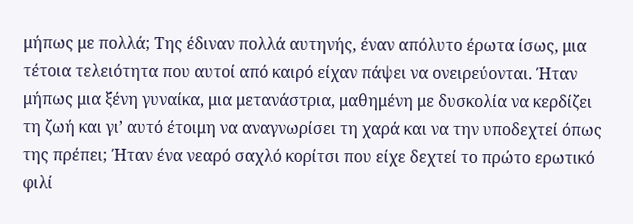μήπως με πολλά; Tης έδιναν πολλά αυτηνής, έναν απόλυτο έρωτα ίσως, μια τέτοια τελειότητα που αυτοί από καιρό είχαν πάψει να ονειρεύονται. Ήταν μήπως μια ξένη γυναίκα, μια μετανάστρια, μαθημένη με δυσκολία να κερδίζει τη ζωή και γι’ αυτό έτοιμη να αναγνωρίσει τη χαρά και να την υποδεχτεί όπως της πρέπει; Ήταν ένα νεαρό σαχλό κορίτσι που είχε δεχτεί το πρώτο ερωτικό φιλί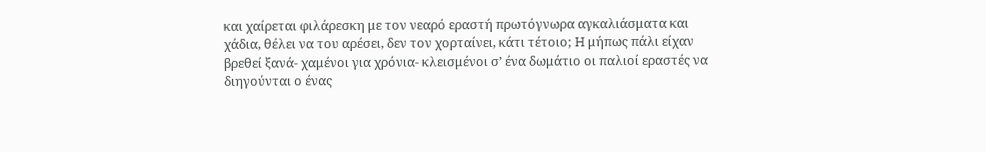και χαίρεται φιλάρεσκη με τον νεαρό εραστή πρωτόγνωρα αγκαλιάσματα και χάδια, θέλει να του αρέσει, δεν τον χορταίνει, κάτι τέτοιο; H μήπως πάλι είχαν βρεθεί ξανά- χαμένοι για χρόνια- κλεισμένοι σ’ ένα δωμάτιο οι παλιοί εραστές να διηγούνται ο ένας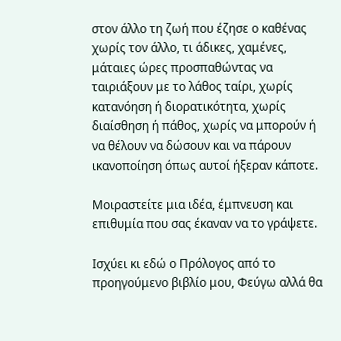στον άλλο τη ζωή που έζησε ο καθένας χωρίς τον άλλο, τι άδικες, χαμένες, μάταιες ώρες προσπαθώντας να ταιριάξουν με το λάθος ταίρι, χωρίς κατανόηση ή διορατικότητα, χωρίς διαίσθηση ή πάθος, χωρίς να μπορούν ή να θέλουν να δώσουν και να πάρουν ικανοποίηση όπως αυτοί ήξεραν κάποτε.

Μοιραστείτε μια ιδέα, έμπνευση και επιθυμία που σας έκαναν να το γράψετε.

Ισχύει κι εδώ ο Πρόλογος από το προηγούμενο βιβλίο μου, Φεύγω αλλά θα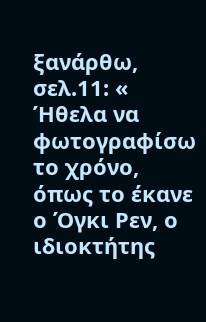ξανάρθω, σελ.11: « Ήθελα να φωτογραφίσω το χρόνο, όπως το έκανε ο Όγκι Ρεν, ο ιδιοκτήτης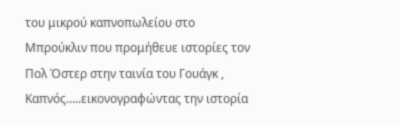του μικρού καπνοπωλείου στο Μπρούκλιν που προμήθευε ιστορίες τον Πολ Όστερ στην ταινία του Γουάγκ , Καπνός…..εικονογραφώντας την ιστορία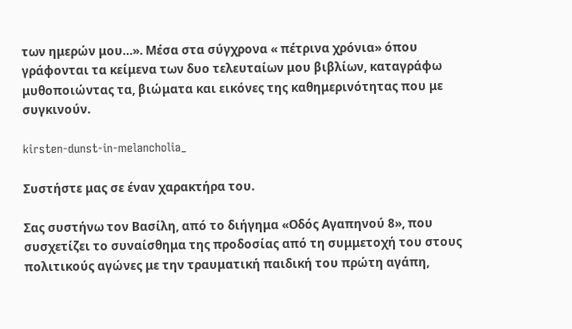των ημερών μου…». Μέσα στα σύγχρονα « πέτρινα χρόνια» όπου γράφονται τα κείμενα των δυο τελευταίων μου βιβλίων, καταγράφω μυθοποιώντας τα, βιώματα και εικόνες της καθημερινότητας που με συγκινούν.

kirsten-dunst-in-melancholia_

Συστήστε μας σε έναν χαρακτήρα του.

Σας συστήνω τον Βασίλη, από το διήγημα «Οδός Αγαπηνού 8», που συσχετίζει το συναίσθημα της προδοσίας από τη συμμετοχή του στους πολιτικούς αγώνες με την τραυματική παιδική του πρώτη αγάπη,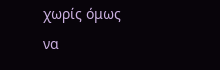χωρίς όμως να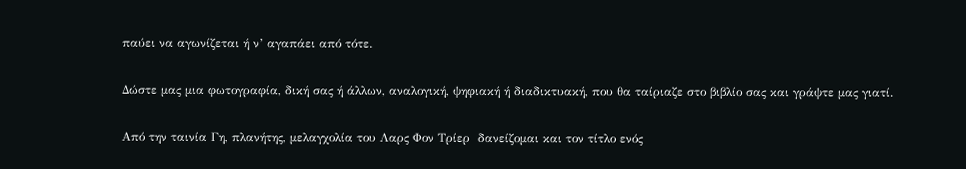παύει να αγωνίζεται ή ν’ αγαπάει από τότε.

Δώστε μας μια φωτογραφία, δική σας ή άλλων, αναλογική, ψηφιακή ή διαδικτυακή, που θα ταίριαζε στο βιβλίο σας και γράψτε μας γιατί.

Από την ταινία Γη, πλανήτης, μελαγχολία του Λαρς Φον Τρίερ  δανείζομαι και τον τίτλο ενός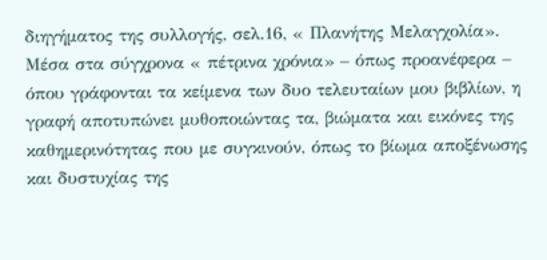διηγήματος της συλλογής, σελ.16, « Πλανήτης Μελαγχολία».  Μέσα στα σύγχρονα « πέτρινα χρόνια» – όπως προανέφερα –  όπου γράφονται τα κείμενα των δυο τελευταίων μου βιβλίων, η γραφή αποτυπώνει μυθοποιώντας τα, βιώματα και εικόνες της καθημερινότητας που με συγκινούν, όπως το βίωμα αποξένωσης και δυστυχίας της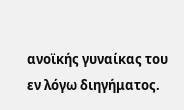ανοϊκής γυναίκας του εν λόγω διηγήματος.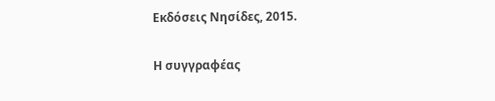Εκδόσεις Νησίδες, 2015.

Η συγγραφέας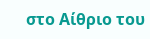στο Αίθριο του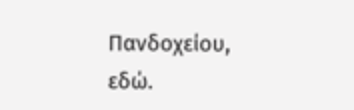Πανδοχείου, εδώ.